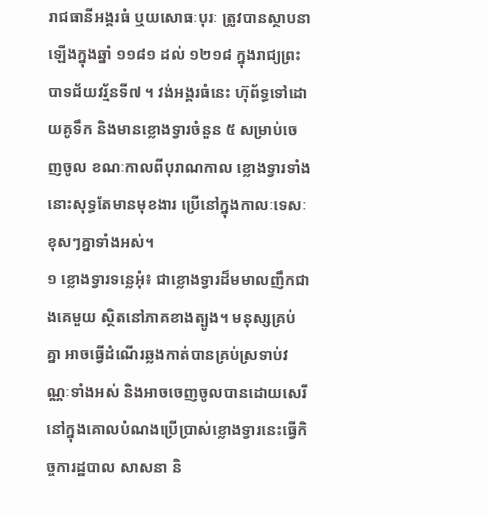រាជធានីអង្គរធំ ឬយសោធៈបុរៈ ត្រូវបានស្ថាបនាឡើងក្នុងឆ្នាំ ១១៨១ ដល់ ១២១៨ ក្នុងរាជ្យព្រះបាទជ័យវរ្ម័នទី៧ ។ វង់អង្គរធំនេះ ហ៊ុព័ទ្ធទៅដោយគូទឹក និងមានខ្លោងទ្វារចំនួន ៥ សម្រាប់ចេញចូល ខណៈកាលពីបុរាណកាល ខ្លោងទ្វារទាំងនោះសុទ្ធតែមានមុខងារ ប្រើនៅក្នុងកាលៈទេសៈខុសៗគ្នាទាំងអស់។
១ ខ្លោងទ្វារទន្លេអុំ៖ ជាខ្លោងទ្វារដ៏មមាលញឹកជាងគេមួយ ស្ថិតនៅភាគខាងត្បូង។ មនុស្សគ្រប់គ្នា អាចធ្វើដំណើរឆ្លងកាត់បានគ្រប់ស្រទាប់វណ្ណៈទាំងអស់ និងអាចចេញចូលបានដោយសេរី នៅក្នុងគោលបំណងប្រើប្រាស់ខ្លោងទ្វារនេះធ្វើកិច្ចការដ្ឋបាល សាសនា និ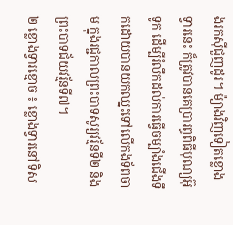ងរកស៊ីជួញដូរ។ ម៉្យាងវិញទៀតខ្លោងទ្វារនេះ ក៏ត្រូវបានគេប្រារព្ធពិធីបុណ្យអ៊ុទូក ដើម្បីរំលឹកដល់ការធ្វើចម្បាំងជើងទឹកដោយបានយកឈ្នះទៅលើកងទ័ពចាម ក្នុងរជ្ជកាលព្រះបាទសូរ្យវរ្ម័នទី២ និងព្រះបាទជ័យវរ្ម័នទី៧។
២ ខ្លោងទ្វារខ្មោច ៖ ខ្លោងទ្វារនៅទិស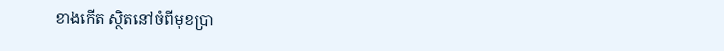ខាងកើត ស្ថិតនៅចំពីមុខប្រា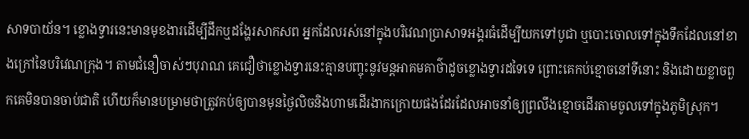សាទបាយ័ន។ ខ្លោងទ្វារនេះមានមុខងារដើម្បីដឹកឬដង្ហែរសាកសព អ្នកដែលរស់នៅក្នុងបរិវេណប្រាសាទអង្គរធំដើម្បីយកទៅបូជា ឬបោះចោលទៅក្នុងទឹកដែលនៅខាងក្រៅនៃបរិវេណក្រុង។ តាមជំនឿចាស់ៗបុរាណ គេជឿថាខ្លោងទ្វារនេះគ្មានបញ្ចុះនូវមន្តអាគមគាថ៌ាដូចខ្លោងទ្វារដទៃទេ ព្រោះគេកប់ខ្មោចនៅទីនោះ និងដោយខ្លាចពួកគេមិនបានចាប់ជាតិ ហើយក៏មានបម្រាមថាត្រូវកប់ឲ្យបានមុនថ្ងៃលិចនិងហាមដើរងាកក្រោយផងដែរដែលអាចនាំឲ្យព្រលឹងខ្មោចដើរតាមចូលទៅក្នុងភូមិស្រុក។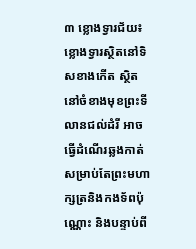៣ ខ្លោងទ្វារជ័យ៖ ខ្លោងទ្វារស្ថិតនៅទិសខាងកើត ស្ថិតនៅចំខាងមុខព្រះទីលានជល់ដំរី អាចធ្វើដំណើរឆ្លងកាត់សម្រាប់តែព្រះមហាក្សត្រនិងកងទ័ពប៉ុណ្ណោះ និងបន្ទាប់ពី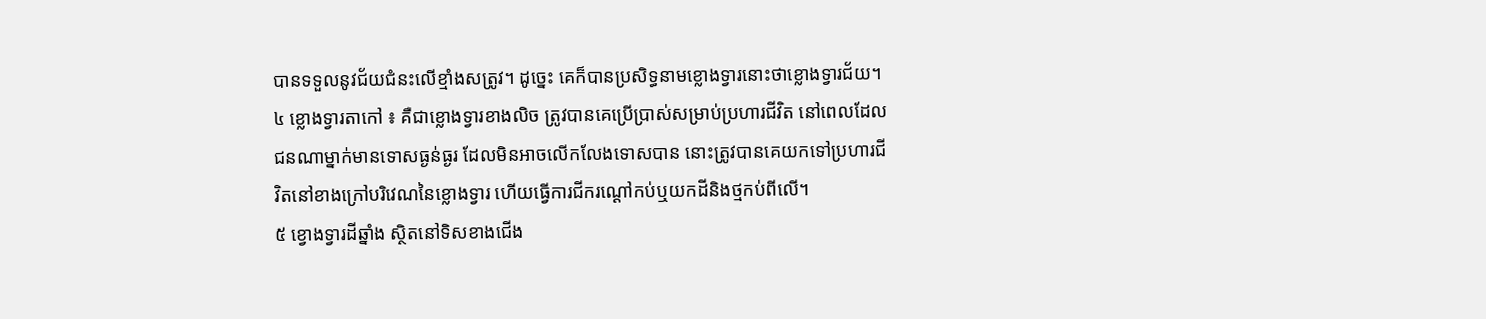បានទទួលនូវជ័យជំនះលើខ្មាំងសត្រូវ។ ដូច្នេះ គេក៏បានប្រសិទ្ធនាមខ្លោងទ្វារនោះថាខ្លោងទ្វារជ័យ។
៤ ខ្លោងទ្វារតាកៅ ៖ គឺជាខ្លោងទ្វារខាងលិច ត្រូវបានគេប្រើប្រាស់សម្រាប់ប្រហារជីវិត នៅពេលដែលជនណាម្នាក់មានទោសធ្ងន់ធ្ងរ ដែលមិនអាចលើកលែងទោសបាន នោះត្រូវបានគេយកទៅប្រហារជីវិតនៅខាងក្រៅបរិវេណនៃខ្លោងទ្វារ ហើយធ្វើការជីករណ្តៅកប់ឬយកដីនិងថ្មកប់ពីលើ។
៥ ខ្វោងទ្វារដីឆ្នាំង ស្ថិតនៅទិសខាងជើង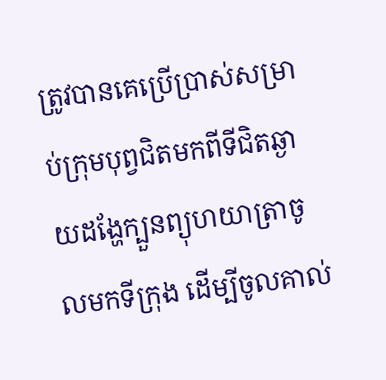ត្រូវបានគេប្រើប្រាស់សម្រាប់ក្រុមបុព្វជិតមកពីទីជិតឆ្ងាយដង្ហែក្បួនព្យុហយាត្រាចូលមកទីក្រុង ដើម្បីចូលគាល់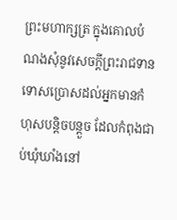ព្រះមហាក្សត្រ ក្នុងគោលបំណងសុំនូវសេចក្តីព្រះរាជទានទោសប្រោសដល់អ្នកមានកំហុសបន្តិចបន្តួច ដែលកំពុងជាប់ឃុំឃាំងនៅ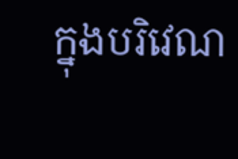ក្នុងបរិវេណ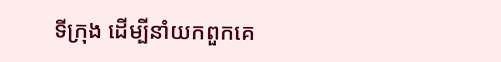ទីក្រុង ដើម្បីនាំយកពួកគេ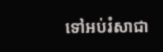ទៅអប់រំសាជា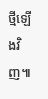ថ្មីឡើងវិញ៕